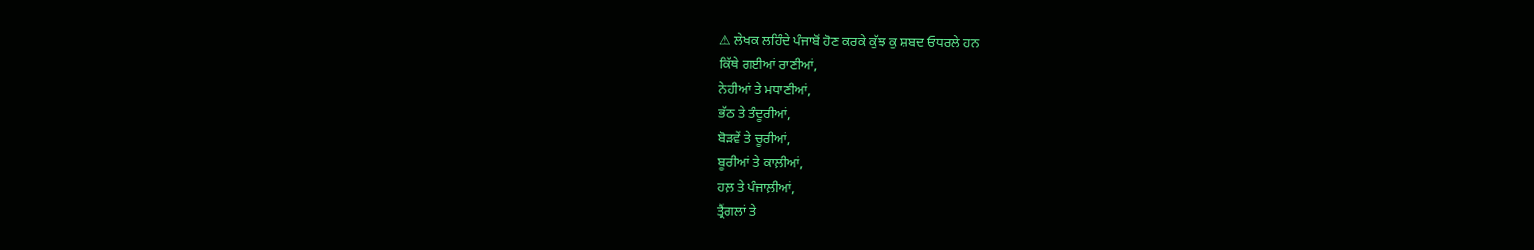⚠ ਲੇਖਕ ਲਹਿੰਦੇ ਪੰਜਾਬੋਂ ਹੋਣ ਕਰਕੇ ਕੁੱਝ ਕੁ ਸ਼ਬਦ ਓਧਰਲੇ ਹਨ
ਕਿੱਥੇ ਗਈਆਂ ਰਾਣੀਆਂ,
ਨੇਹੀਆਂ ਤੇ ਮਧਾਣੀਆਂ,
ਭੱਠ ਤੇ ਤੰਦੂਰੀਆਂ,
ਬੋੜਵੇਂ ਤੇ ਚੂਰੀਆਂ,
ਬੂਰੀਆਂ ਤੇ ਕਾਲ਼ੀਆਂ,
ਹਲ਼ ਤੇ ਪੰਜਾਲ਼ੀਆਂ,
ਤ੍ਰੈਂਗਲਾਂ ਤੇ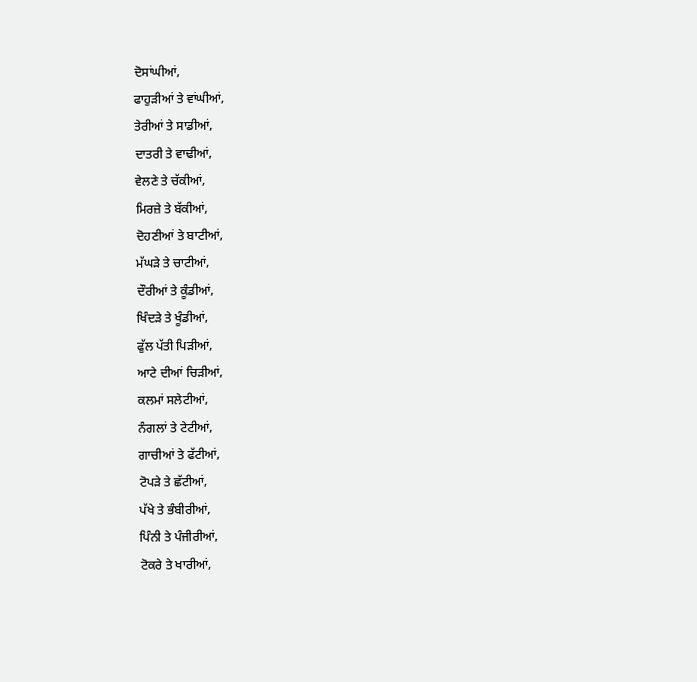ਦੋਸਾਂਘੀਆਂ,
ਫਾਹੁੜੀਆਂ ਤੇ ਵਾਂਘੀਆਂ,
ਤੇਰੀਆਂ ਤੇ ਸਾਡੀਆਂ,
ਦਾਤਰੀ ਤੇ ਵਾਢੀਆਂ,
ਵੇਲਣੇ ਤੇ ਚੱਕੀਆਂ,
ਮਿਰਜ਼ੇ ਤੇ ਬੱਕੀਆਂ,
ਦੋਹਣੀਆਂ ਤੇ ਬਾਟੀਆਂ,
ਮੱਘੜੇ ਤੇ ਚਾਟੀਆਂ,
ਦੌਰੀਆਂ ਤੇ ਕੂੰਡੀਆਂ,
ਖਿੰਦੜੇ ਤੇ ਖੂੰਡੀਆਂ,
ਫੁੱਲ ਪੱਤੀ ਪਿੜੀਆਂ,
ਆਟੇ ਦੀਆਂ ਚਿੜੀਆਂ,
ਕਲਮਾਂ ਸਲੇਟੀਆਂ,
ਨੰਗਲਾਂ ਤੇ ਟੇਟੀਆਂ,
ਗਾਚੀਆਂ ਤੇ ਫੱਟੀਆਂ,
ਟੋਪੜੇ ਤੇ ਛੱਟੀਆਂ,
ਪੱਖੇ ਤੇ ਭੰਬੀਰੀਆਂ,
ਪਿੰਨੀ ਤੇ ਪੰਜੀਰੀਆਂ,
ਟੋਕਰੇ ਤੇ ਖਾਰੀਆਂ,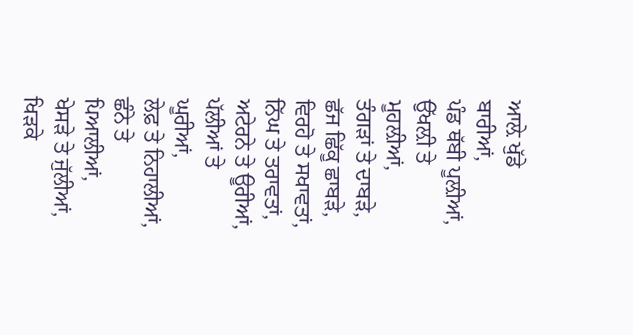ਆਲ਼ੇ ਖੁੱਡੇ ਬਾਰੀਆਂ,
ਪੰਡ ਥੱਬੀ ਪੂਲ਼ੀਆਂ,
ਉੱਖਲ਼ੀ ਤੇ ਮੂਹਲ਼ੀਆਂ,
ਤੰਗੜਾਂ ਤੇ ਦਾਬੜੇ,
ਛੱਜ ਛਿੱਕੂ ਛਾਬੜੇ,
ਵਿਰਹੋ ਤੇ ਸਖਾਵਤਾਂ,
ਨਿੱਘ ਤੇ ਤਰਾਵਤਾਂ,
ਅਟੇਰਨੇ ਤੇ ਊਰੀਆਂ,
ਪੱਲੀਆਂ ਤੇ ਘੂਰੀਆਂ,
ਲੇਫ਼ ਤੇ ਨਿਹਾਲੀਆਂ,
ਛੰਨੇ ਤੇ ਪਿਆਲੀਆਂ,
ਖੇਸੜੇ ਤੇ ਜੁੱਲੀਆਂ,
ਖਿੜਕੇ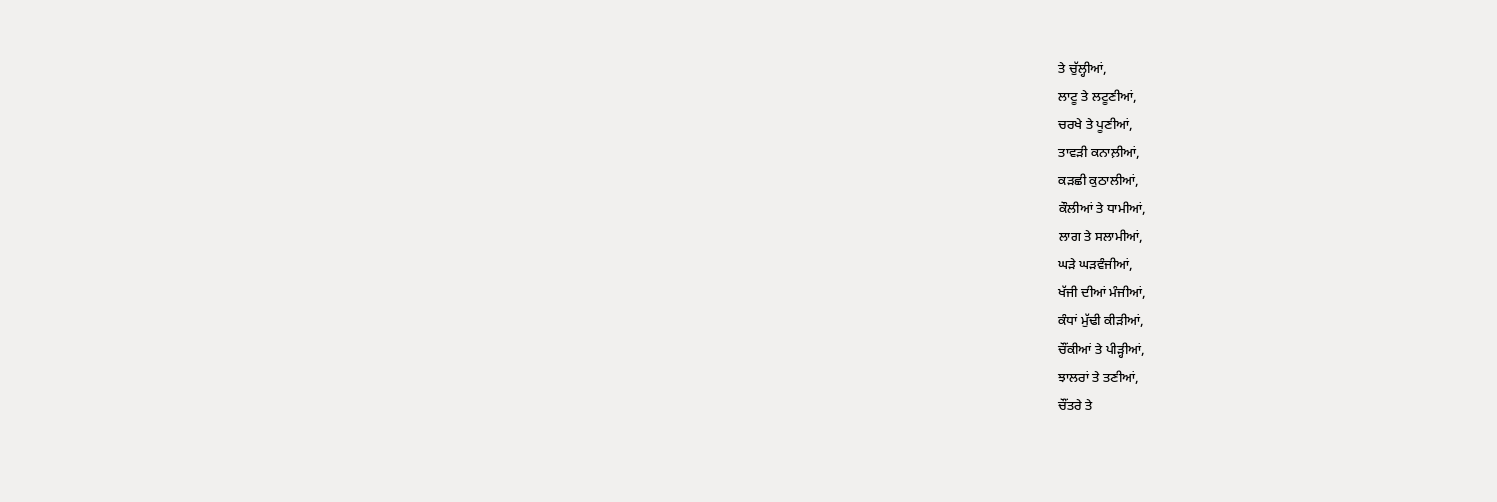ਤੇ ਚੁੱਲ੍ਹੀਆਂ,
ਲਾਟੂ ਤੇ ਲਟੂਣੀਆਂ,
ਚਰਖੇ ਤੇ ਪੂਣੀਆਂ,
ਤਾਵੜੀ ਕਨਾਲ਼ੀਆਂ,
ਕੜਛੀ ਕੁਠਾਲੀਆਂ,
ਕੌਲੀਆਂ ਤੇ ਧਾਮੀਆਂ,
ਲਾਗ ਤੇ ਸਲਾਮੀਆਂ,
ਘੜੇ ਘੜਵੰਜੀਆਂ,
ਖੱਜੀ ਦੀਆਂ ਮੰਜੀਆਂ,
ਕੰਧਾਂ ਮੁੱਢੀ ਕੀੜੀਆਂ,
ਚੌਂਕੀਆਂ ਤੇ ਪੀੜ੍ਹੀਆਂ,
ਝਾਲਰਾਂ ਤੇ ਤਣੀਆਂ,
ਚੌਂਤਰੇ ਤੇ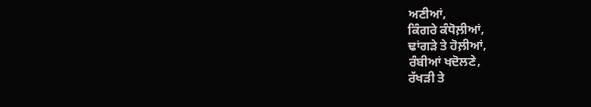ਅਣੀਆਂ,
ਕਿੰਗਰੇ ਕੰਧੋਲ਼ੀਆਂ,
ਢਾਂਗੜੇ ਤੇ ਹੋਲ਼ੀਆਂ,
ਰੰਬੀਆਂ ਖਦੋਲਣੇ,
ਰੱਖੜੀ ਤੇ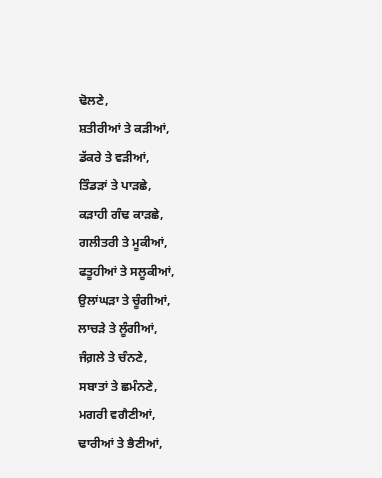ਢੋਲਣੇ,
ਸ਼ਤੀਰੀਆਂ ਤੇ ਕੜੀਆਂ,
ਡੱਕਰੇ ਤੇ ਵੜੀਆਂ,
ਤਿੰਡੜਾਂ ਤੇ ਪਾੜਛੇ,
ਕੜਾਹੀ ਗੰਢ ਕਾੜਛੇ,
ਗਲੀਤਰੀ ਤੇ ਮੂਕੀਆਂ,
ਫਤੂਹੀਆਂ ਤੇ ਸਲੂਕੀਆਂ,
ਉਲਾਂਘੜਾ ਤੇ ਚੂੰਗੀਆਂ,
ਲਾਚੜੇ ਤੇ ਲੂੰਗੀਆਂ,
ਜੰਗ਼ਲੇ ਤੇ ਚੰਨਣੇ,
ਸਬਾਤਾਂ ਤੇ ਛਮੰਨਣੇ,
ਮਗਰੀ ਵਗੈਣੀਆਂ,
ਢਾਰੀਆਂ ਤੇ ਭੈਣੀਆਂ,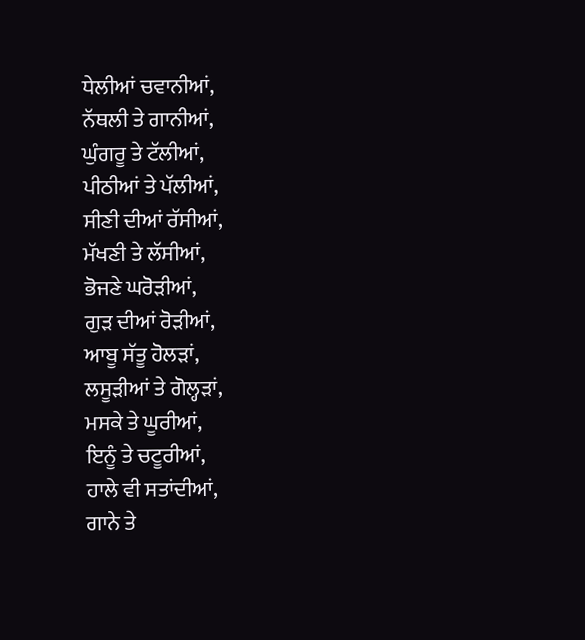ਧੇਲੀਆਂ ਚਵਾਨੀਆਂ,
ਨੱਥਲੀ ਤੇ ਗਾਨੀਆਂ,
ਘੁੰਗਰੂ ਤੇ ਟੱਲੀਆਂ,
ਪੀਠੀਆਂ ਤੇ ਪੱਲੀਆਂ,
ਸੀਣੀ ਦੀਆਂ ਰੱਸੀਆਂ,
ਮੱਖਣੀ ਤੇ ਲੱਸੀਆਂ,
ਭੋਜਣੇ ਘਰੋੜੀਆਂ,
ਗੁੜ ਦੀਆਂ ਰੋੜੀਆਂ,
ਆਬੂ ਸੱਤੂ ਹੋਲੜਾਂ,
ਲਸੂੜੀਆਂ ਤੇ ਗੋਲ੍ਹੜਾਂ,
ਮਸਕੇ ਤੇ ਘੂਰੀਆਂ,
ਇਨੂੰ ਤੇ ਚਟੂਰੀਆਂ,
ਹਾਲੇ ਵੀ ਸਤਾਂਦੀਆਂ,
ਗਾਨੇ ਤੇ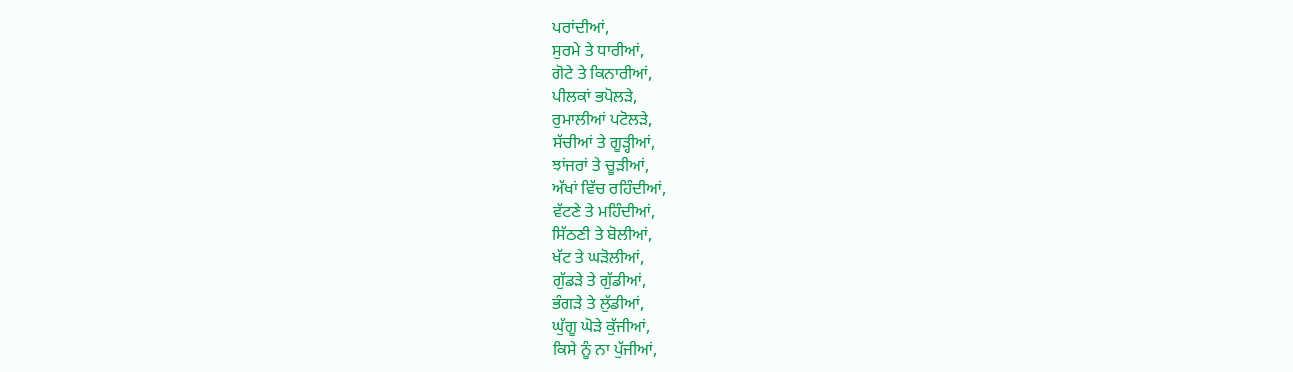ਪਰਾਂਦੀਆਂ,
ਸੁਰਮੇ ਤੇ ਧਾਰੀਆਂ,
ਗੋਟੇ ਤੇ ਕਿਨਾਰੀਆਂ,
ਪੀਲਕਾਂ ਭਪੋਲੜੇ,
ਰੁਮਾਲੀਆਂ ਪਟੋਲੜੇ,
ਸੱਚੀਆਂ ਤੇ ਗੂੜ੍ਹੀਆਂ,
ਝਾਂਜਰਾਂ ਤੇ ਚੂੜੀਆਂ,
ਅੱਖਾਂ ਵਿੱਚ ਰਹਿੰਦੀਆਂ,
ਵੱਟਣੇ ਤੇ ਮਹਿੰਦੀਆਂ,
ਸਿੱਠਣੀ ਤੇ ਬੋਲੀਆਂ,
ਖੱਟ ਤੇ ਘੜੋਲੀਆਂ,
ਗੁੱਡੜੇ ਤੇ ਗੁੱਡੀਆਂ,
ਭੰਗੜੇ ਤੇ ਲੁੱਡੀਆਂ,
ਘੁੱਗੂ ਘੋੜੇ ਕੁੱਜੀਆਂ,
ਕਿਸੇ ਨੂੰ ਨਾ ਪੁੱਜੀਆਂ,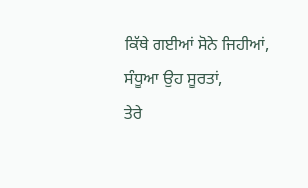ਕਿੱਥੇ ਗਈਆਂ ਸੋਨੇ ਜਿਹੀਆਂ,
ਸੰਧੂਆ ਉਹ ਸੂਰਤਾਂ,
ਤੇਰੇ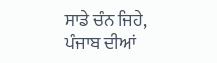ਸਾਡੇ ਚੰਨ ਜਿਹੇ,
ਪੰਜਾਬ ਦੀਆਂ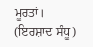ਮੂਰਤਾਂ।
(ਇਰਸ਼ਾਦ ਸੰਧੂ)